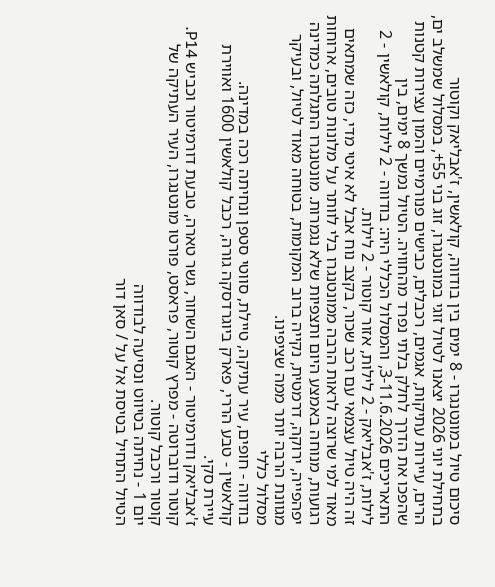סיכום טיול במונטנגרו - 8 ימים בין בודווה, קולאשין, ז'אבליאק וקוטור
בתחילת יוני 2026 יצאנו לטיול זוגי במונטנגרו, זוג בני 55+, במסלול שמשלב ים, הרים, עיירות עתיקות, אגמים, רכבלים, כבישים פנורמיים והמון עצירות קטנות שהפכו את הדרך לחלק בלתי נפרד מהחוויה. הטיול נמשך 8 ימים, בין התאריכים 3-11.6.2026, והמסלול הכללי היה: בודווה - 2 לילות, קולאשין - 2 לילות, ז'אבליאק - 2 לילות, אזור קוטור - 2 לילות.
זה היה טיול עצמאי עם רכב שכור, בקצב נוח אבל לא איטי מדי, כזה שמתאים מאוד למי שרוצה לראות הרבה ממונטנגרו בלי לוותר על מלונות טובים, ארוחות רגועות, מנוחה באמצע היום ותצפיות שלא נגמרות. מונטנגרו התגלתה כמדינה יפהפייה, ירוקה, דרמטית, נקייה ברוב המקומות, בטוחה מאוד לטיול, ובעיקר מגוונת הרבה יותר ממה שציפינו.
מסלול כללי
בודווה - חופים, עיר עתיקה, טיילת, סווטי סטפן ונחיתה רכה במדינה.
קולאשין - טבע הררי, פארק ביוגרדסקה גורה, רכבל קולאשין 1600 ואווירת עיירת סקי.
ז'אבליאק ודורמיטור - האגם השחור, גשר טארה, טבעת דורמיטור וכביש P14.
קוטור ודוברוטה - מפרץ קוטור, פראסט, פורטו מונטנגרו, העיר העתיקה של קוטור ורכבל קוטור.
יום 1 - נחיתה בטיווט ונסיעה לבודווה
הטיול התחיל בטיסת אל על / סאן דור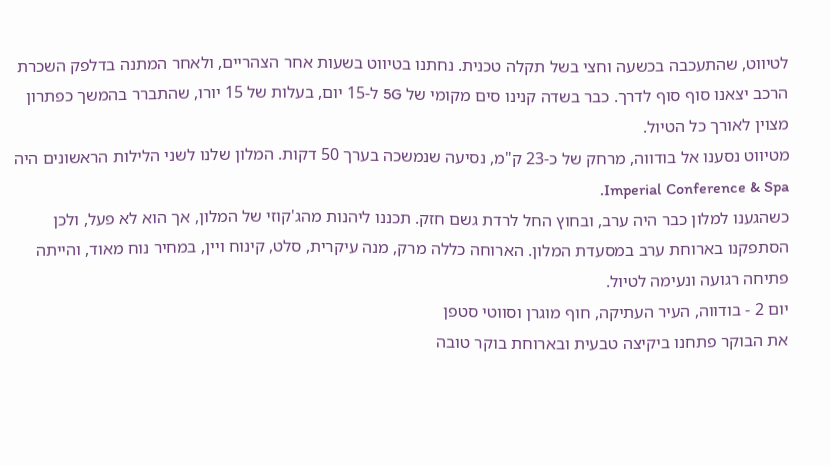לטיווט, שהתעכבה בכשעה וחצי בשל תקלה טכנית. נחתנו בטיווט בשעות אחר הצהריים, ולאחר המתנה בדלפק השכרת הרכב יצאנו סוף סוף לדרך. כבר בשדה קנינו סים מקומי של 5G ל-15 יום, בעלות של 15 יורו, שהתברר בהמשך כפתרון מצוין לאורך כל הטיול.
מטיווט נסענו אל בודווה, מרחק של כ-23 ק"מ, נסיעה שנמשכה בערך 50 דקות. המלון שלנו לשני הלילות הראשונים היה Imperial Conference & Spa.
כשהגענו למלון כבר היה ערב, ובחוץ החל לרדת גשם חזק. תכננו ליהנות מהג'קוזי של המלון, אך הוא לא פעל, ולכן הסתפקנו בארוחת ערב במסעדת המלון. הארוחה כללה מרק, מנה עיקרית, סלט, קינוח ויין, במחיר נוח מאוד, והייתה פתיחה רגועה ונעימה לטיול.
יום 2 - בודווה, העיר העתיקה, חוף מוגרן וסווטי סטפן
את הבוקר פתחנו ביקיצה טבעית ובארוחת בוקר טובה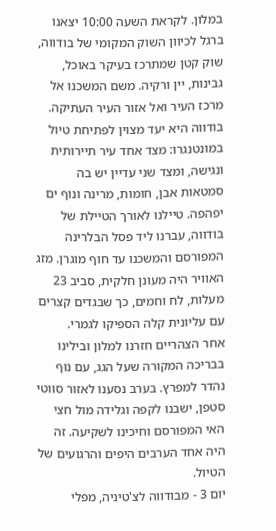במלון. לקראת השעה 10:00 יצאנו ברגל לכיוון השוק המקומי של בודווה, שוק קטן שמתרכז בעיקר באוכל, גבינות, יין ורקיה. משם המשכנו אל מרכז העיר ואל אזור העיר העתיקה.
בודווה היא יעד מצוין לפתיחת טיול במונטנגרו: מצד אחד עיר תיירותית ונגישה, ומצד שני עדיין יש בה סמטאות אבן, חומות, מרינה ונוף ים יפהפה. טיילנו לאורך הטיילת של בודווה, עברנו ליד פסל הבלרינה המפורסם והמשכנו עד חוף מוגרן. מזג האוויר היה מעונן חלקית, סביב 23 מעלות, לח וחמים, כך שבגדים קצרים עם עליונית קלה הספיקו לגמרי.
אחר הצהריים חזרנו למלון ובילינו בבריכה המקורה שעל הגג, עם נוף נהדר למפרץ. בערב נסענו לאזור סווטי סטפן, ישבנו לקפה וגלידה מול חצי האי המפורסם וחיכינו לשקיעה. זה היה אחד הערבים היפים והרגועים של הטיול.
יום 3 - מבודווה לצ'טיניה, מפלי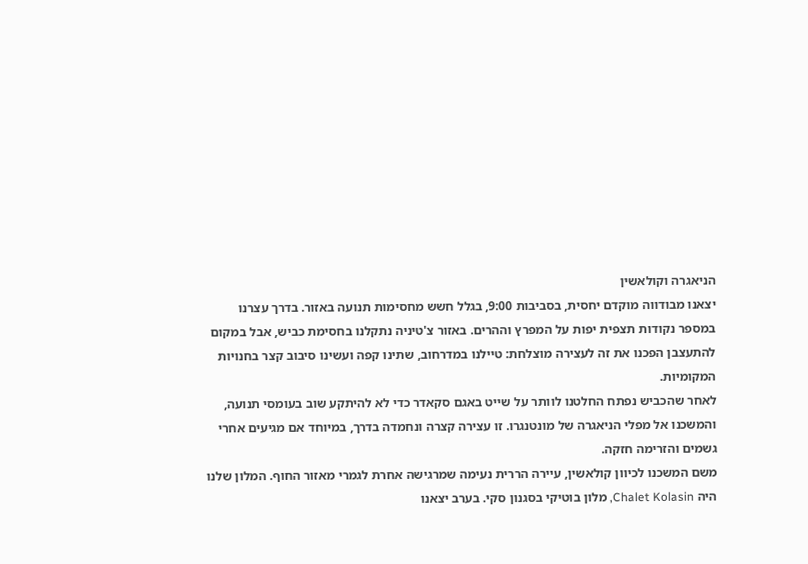הניאגרה וקולאשין
יצאנו מבודווה מוקדם יחסית, בסביבות 9:00, בגלל חשש מחסימות תנועה באזור. בדרך עצרנו במספר נקודות תצפית יפות על המפרץ וההרים. באזור צ'טיניה נתקלנו בחסימת כביש, אבל במקום להתעצבן הפכנו את זה לעצירה מוצלחת: טיילנו במדרחוב, שתינו קפה ועשינו סיבוב קצר בחנויות המקומיות.
לאחר שהכביש נפתח החלטנו לוותר על שייט באגם סקאדר כדי לא להיתקע שוב בעומסי תנועה, והמשכנו אל מפלי הניאגרה של מונטנגרו. זו עצירה קצרה ונחמדה בדרך, במיוחד אם מגיעים אחרי גשמים והזרימה חזקה.
משם המשכנו לכיוון קולאשין, עיירה הררית נעימה שמרגישה אחרת לגמרי מאזור החוף. המלון שלנו היה Chalet Kolasin, מלון בוטיקי בסגנון סקי. בערב יצאנו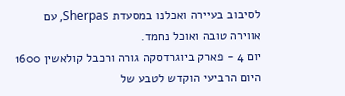לסיבוב בעיירה ואכלנו במסעדת Sherpas, עם אווירה טובה ואוכל נחמד.
יום 4 - פארק ביוגרדסקה גורה ורכבל קולאשין 1600
היום הרביעי הוקדש לטבע של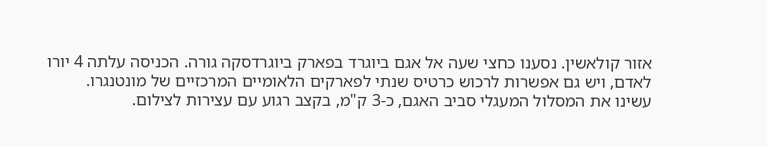אזור קולאשין. נסענו כחצי שעה אל אגם ביוגרד בפארק ביוגרדסקה גורה. הכניסה עלתה 4 יורו לאדם, ויש גם אפשרות לרכוש כרטיס שנתי לפארקים הלאומיים המרכזיים של מונטנגרו.
עשינו את המסלול המעגלי סביב האגם, כ-3 ק"מ, בקצב רגוע עם עצירות לצילום.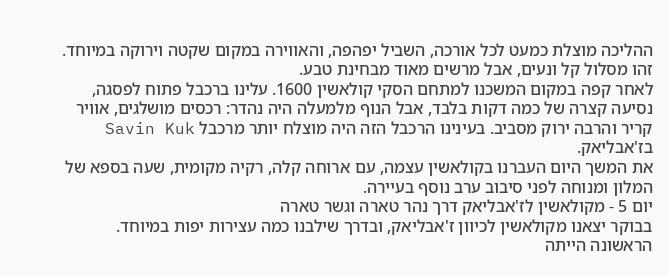ההליכה מוצלת כמעט לכל אורכה, השביל יפהפה, והאווירה במקום שקטה וירוקה במיוחד. זהו מסלול קל ונעים, אבל מרשים מאוד מבחינת טבע.
לאחר קפה במקום המשכנו למתחם הסקי קולאשין 1600. עלינו ברכבל פתוח לפסגה, נסיעה קצרה של כמה דקות בלבד, אבל הנוף מלמעלה היה נהדר: רכסים מושלגים, אוויר קריר והרבה ירוק מסביב. בעינינו הרכבל הזה היה מוצלח יותר מרכבל Savin Kuk בז'אבליאק.
את המשך היום העברנו בקולאשין עצמה, עם ארוחה קלה, רקיה מקומית, שעה בספא של המלון ומנוחה לפני סיבוב ערב נוסף בעיירה.
יום 5 - מקולאשין לז'אבליאק דרך נהר טארה וגשר טארה
בבוקר יצאנו מקולאשין לכיוון ז'אבליאק, ובדרך שילבנו כמה עצירות יפות במיוחד. הראשונה הייתה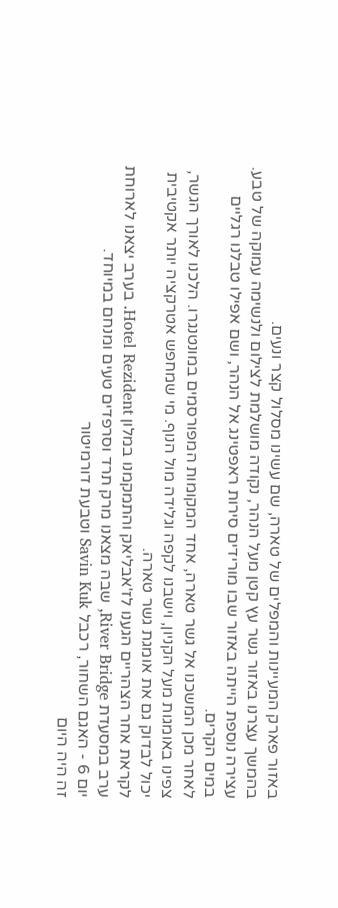באזור פארק המעיינות והמפלים של טארה, שם עשינו מסלול קצר ונעים.
בהמשך עצרנו באזור גשר עץ קטן מעל הנהר, נקודה מושלמת לצילום ולנשימה עמוקה של טבע. עצירה נוספת הייתה באזור שבו מורידים סירות ראפטינג אל הנהר, ושם אפילו טבלנו רגליים במים הקרים.
לאחר מכן המשכנו אל גשר טארה, אחד המקומות המפורסמים במונטנגרו. הלכנו לאורך הגשר, צפינו באומגות מעל הקניון, וישבנו לקפה וגלידה מול הנוף. מי שמחפש אטרקציה יותר אקטיבית יכול לבדוק גם את אומגת גשר טארה.
לקראת אחר הצהריים הגענו לז'אבליאק והתמקמנו במלון Hotel Rezident. בערב יצאנו לארוחת ערב במסעדת River Bridge, שבה מצאנו מרק תרד וסרפדים טעים ומנחם במיוחד.
יום 6 - האגם השחור, רכבל Savin Kuk וטבעת דורמיטור
זה היה היום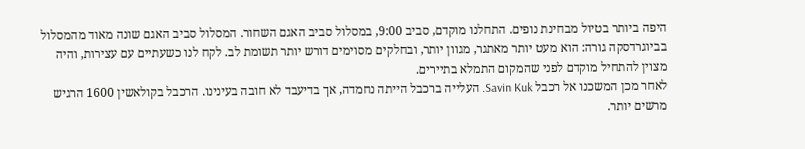היפה ביותר בטיול מבחינת נופים. התחלנו מוקדם, סביב 9:00, במסלול סביב האגם השחור. המסלול סביב האגם שונה מאוד מהמסלול בביוגרדסקה גורה: הוא מעט יותר מאתגר, מגוון יותר, ובחלקים מסוימים דורש יותר תשומת לב. לקח לנו כשעתיים עם עצירות, והיה מצוין להתחיל מוקדם לפני שהמקום התמלא בתיירים.
לאחר מכן המשכנו אל רכבל Savin Kuk. העלייה ברכבל הייתה נחמדה, אך בדיעבד לא חובה בעינינו. הרכבל בקולאשין 1600 הרגיש מרשים יותר.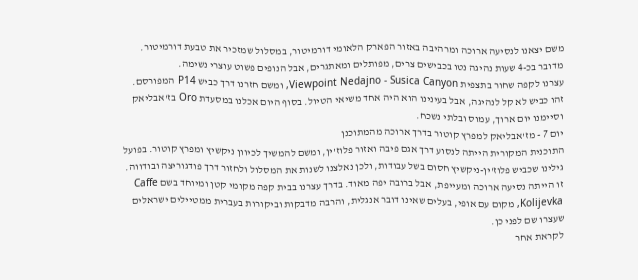משם יצאנו לנסיעה ארוכה ומרהיבה באזור הפארק הלאומי דורמיטור, במסלול שמזכיר את טבעת דורמיטור. מדובר בכ-4 שעות נהיגה נטו בכבישים צרים, מפותלים ומאתגרים, אבל הנופים פשוט עוצרי נשימה.
עצרנו לקפה שחור בתצפית Viewpoint Nedajno - Susica Canyon, ומשם חזרנו דרך כביש P14 המפורסם. זהו כביש לא קל לנהיגה, אבל בעינינו הוא היה אחד משיאי הטיול. בסוף היום אכלנו במסעדת Oro בז'אבליאק וסיימנו יום ארוך, עמוס ובלתי נשכח.
יום 7 - מז'אבליאק למפרץ קוטור בדרך ארוכה מהמתוכנן
התוכנית המקורית הייתה לנסוע דרך אגם פיבה ואזור פלוז'ין, ומשם להמשיך לכיוון ניקשיץ ומפרץ קוטור. בפועל גילינו שכביש פלוז'ין-ניקשיץ חסום בשל עבודות, ולכן נאלצנו לשנות את המסלול ולחזור דרך פודגוריצה ובודווה.
זו הייתה נסיעה ארוכה ומעייפת, אבל ברובה יפה מאוד. בדרך עצרנו בבית קפה מקומי קטן ומיוחד בשם Caffe Kolijevka, מקום עם אופי, בעלים שאינו דובר אנגלית, והרבה מדבקות וביקורות בעברית ממטיילים ישראלים שעצרו שם לפני כן.
לקראת אחר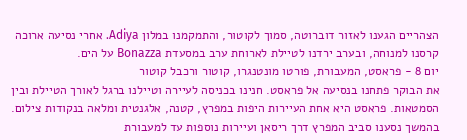הצהריים הגענו לאזור דוברוטה, סמוך לקוטור, והתמקמנו במלון Adiya. אחרי נסיעה ארוכה קרסנו למנוחה, ובערב ירדנו לטיילת לארוחת ערב במסעדת Bonazza על הים.
יום 8 - פראסט, המעבורת, פורטו מונטנגרו, קוטור ורכבל קוטור
את הבוקר פתחנו בנסיעה אל פראסט. חנינו בכניסה לעיירה וטיילנו ברגל לאורך הטיילת ובין הסמטאות. פראסט היא אחת העיירות היפות במפרץ, קטנה, אלגנטית ומלאה בנקודות צילום.
בהמשך נסענו סביב המפרץ דרך ריסאן ועיירות נוספות עד למעבורת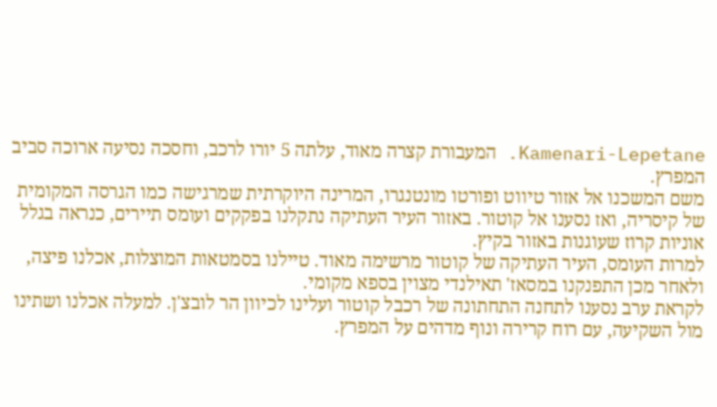Kamenari-Lepetane. המעבורת קצרה מאוד, עלתה 5 יורו לרכב, וחסכה נסיעה ארוכה סביב המפרץ.
משם המשכנו אל אזור טיווט ופורטו מונטנגרו, המרינה היוקרתית שמרגישה כמו הגרסה המקומית של קיסריה, ואז נסענו אל קוטור. באזור העיר העתיקה נתקלנו בפקקים ועומס תיירים, כנראה בגלל אוניות קרוז שעוגנות באזור בקיץ.
למרות העומס, העיר העתיקה של קוטור מרשימה מאוד. טיילנו בסמטאות המוצלות, אכלנו פיצה, ולאחר מכן התפנקנו במסאז' תאילנדי מצוין בספא מקומי.
לקראת ערב נסענו לתחנה התחתונה של רכבל קוטור ועלינו לכיוון הר לובצ'ן. למעלה אכלנו ושתינו מול השקיעה, עם רוח קרירה ונוף מדהים על המפרץ.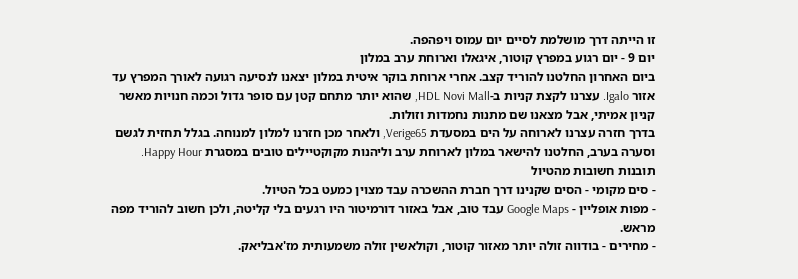זו הייתה דרך מושלמת לסיים יום עמוס ויפהפה.
יום 9 - יום רגוע במפרץ קוטור, איגאלו וארוחת ערב במלון
ביום האחרון החלטנו להוריד קצב. אחרי ארוחת בוקר איטית במלון יצאנו לנסיעה רגועה לאורך המפרץ עד אזור Igalo. עצרנו לקצת קניות ב-HDL Novi Mall, שהוא יותר מתחם קטן עם סופר גדול וכמה חנויות מאשר קניון אמיתי, אבל מצאנו שם מתנות נחמדות וזולות.
בדרך חזרה עצרנו לארוחה על הים במסעדת Verige65, ולאחר מכן חזרנו למלון למנוחה. בגלל תחזית לגשם וסערה בערב, החלטנו להישאר במלון לארוחת ערב וליהנות מקוקטיילים טובים במסגרת Happy Hour.
תובנות חשובות מהטיול
- סים מקומי - הסים שקנינו דרך חברת ההשכרה עבד מצוין כמעט בכל הטיול.
- מפות אופליין - Google Maps עבד טוב, אבל באזור דורמיטור היו רגעים בלי קליטה, ולכן חשוב להוריד מפה מראש.
- מחירים - בודווה זולה יותר מאזור קוטור, וקולאשין זולה משמעותית מז'אבליאק.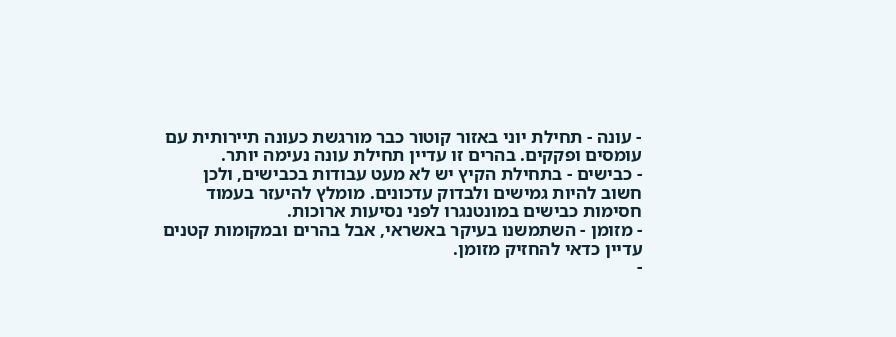- עונה - תחילת יוני באזור קוטור כבר מורגשת כעונה תיירותית עם עומסים ופקקים. בהרים זו עדיין תחילת עונה נעימה יותר.
- כבישים - בתחילת הקיץ יש לא מעט עבודות בכבישים, ולכן חשוב להיות גמישים ולבדוק עדכונים. מומלץ להיעזר בעמוד חסימות כבישים במונטנגרו לפני נסיעות ארוכות.
- מזומן - השתמשנו בעיקר באשראי, אבל בהרים ובמקומות קטנים עדיין כדאי להחזיק מזומן.
-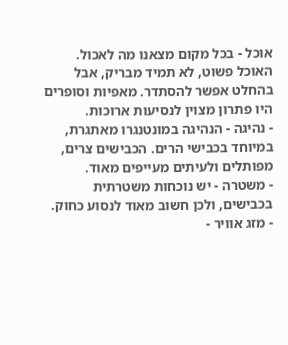אוכל - בכל מקום מצאנו מה לאכול. האוכל פשוט, לא תמיד מבריק, אבל בהחלט אפשר להסתדר. מאפיות וסופרים היו פתרון מצוין לנסיעות ארוכות.
- נהיגה - הנהיגה במונטנגרו מאתגרת, במיוחד בכבישי הרים. הכבישים צרים, מפותלים ולעיתים מעייפים מאוד.
- משטרה - יש נוכחות משטרתית בכבישים, ולכן חשוב מאוד לנסוע כחוק.
- מזג אוויר -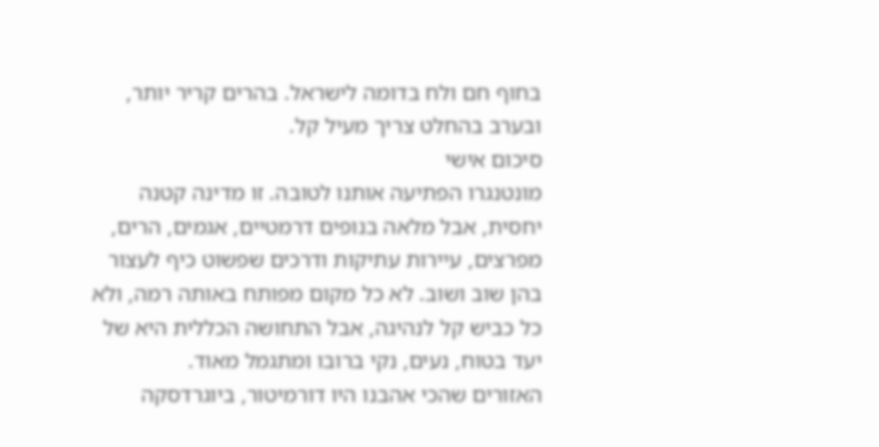בחוף חם ולח בדומה לישראל. בהרים קריר יותר, ובערב בהחלט צריך מעיל קל.
סיכום אישי
מונטנגרו הפתיעה אותנו לטובה. זו מדינה קטנה יחסית, אבל מלאה בנופים דרמטיים, אגמים, הרים, מפרצים, עיירות עתיקות ודרכים שפשוט כיף לעצור בהן שוב ושוב. לא כל מקום מפותח באותה רמה, ולא כל כביש קל לנהיגה, אבל התחושה הכללית היא של יעד בטוח, נעים, נקי ברובו ומתגמל מאוד.
האזורים שהכי אהבנו היו דורמיטור, ביוגרדסקה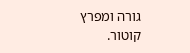גורה ומפרץ קוטור.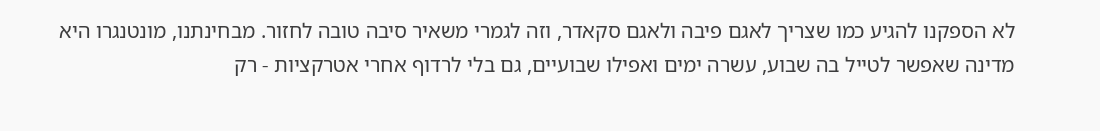לא הספקנו להגיע כמו שצריך לאגם פיבה ולאגם סקאדר, וזה לגמרי משאיר סיבה טובה לחזור. מבחינתנו, מונטנגרו היא מדינה שאפשר לטייל בה שבוע, עשרה ימים ואפילו שבועיים, גם בלי לרדוף אחרי אטרקציות - רק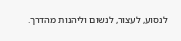לנסוע, לעצור, לנשום וליהנות מהדרך.